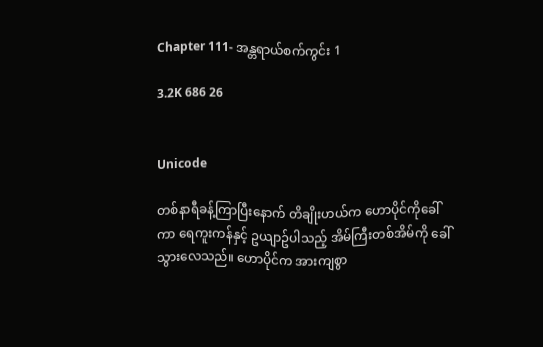Chapter 111- အန္တရာယ်စက်ကွင်း 1

3.2K 686 26


Unicode

တစ်နာရီခန့်ကြာပြီးနောက် တိချိုးဟယ်က ဟောပိုင်ကိုခေါ်ကာ ရေကူးကန်နှင့် ဥယျာဥ်ပါသည့် အိမ်ကြီးတစ်အိမ်ကို ခေါ်သွားလေသည်။ ဟောပိုင်က အားကျစွာ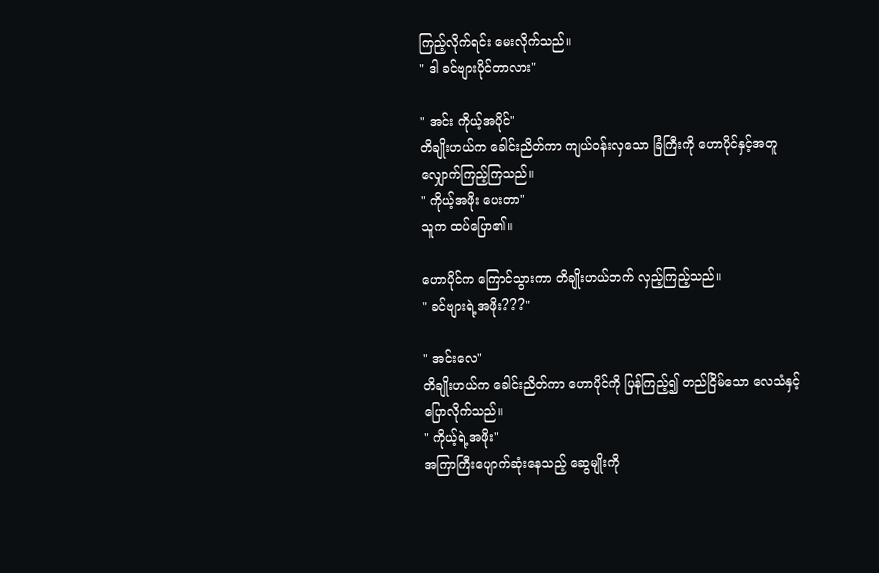ကြည့်လိုက်ရင်း မေးလိုက်သည်။
" ဒါ ခင်ဗျားပိုင်တာလား"

" အင်း ကိုယ့်အပိုင်"
တိချိုးဟယ်က ခေါင်းညိတ်ကာ ကျယ်ဝန်းလှသော ခြံကြီးကို ဟောပိုင်နှင့်အတူ လျှောက်ကြည့်ကြသည်။
" ကိုယ့်အဖိုး ပေးတာ"
သူက ထပ်ပြော၏။

ဟောပိုင်က ကြောင်သွားကာ တိချိုးဟယ်ဘက် လှည့်ကြည့်သည်။
" ခင်ဗျားရဲ့အဖိုး???"

" အင်းလေ"
တိချိုးဟယ်က ခေါင်းညိတ်ကာ ဟောပိုင်ကို ပြန်ကြည့်၍ တည်ငြိမ်သော လေသံနှင့် ပြောလိုက်သည်။
" ကိုယ့်ရဲ့အဖိုး"
အကြာကြီးပျောက်ဆုံးနေသည့် ဆွေမျိုးကို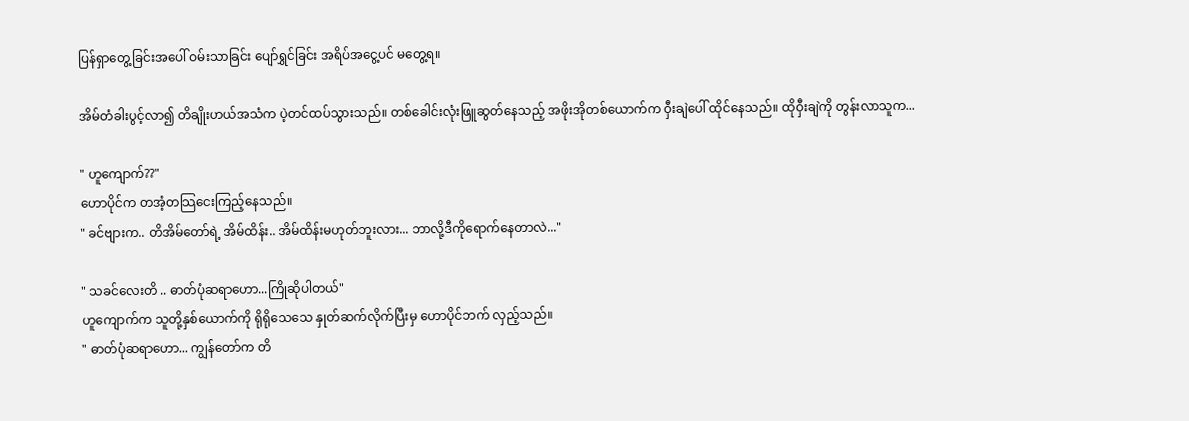ပြန်ရှာတွေ့ခြင်းအပေါ် ဝမ်းသာခြင်း ပျော်ရွှင်ခြင်း အရိပ်အငွေ့ပင် မတွေ့ရ။

အိမ်တံခါးပွင့်လာ၍ တိချိုးဟယ်အသံက ပဲ့တင်ထပ်သွားသည်။ တစ်ခေါင်းလုံးဖြူဆွတ်နေသည့် အဖိုးအိုတစ်ယောက်က ဝှီးချဲပေါ် ထိုင်နေသည်။ ထိုဝှီးချဲကို တွန်းလာသူက...

" ဟူကျောက်??"
ဟောပိုင်က တအံ့တသြငေးကြည့်နေသည်။
" ခင်ဗျားက.. တိအိမ်တော်ရဲ့ အိမ်ထိန်း.. အိမ်ထိန်းမဟုတ်ဘူးလား... ဘာလို့ဒီကိုရောက်နေတာလဲ..."

" သခင်လေးတိ .. ဓာတ်ပုံဆရာဟော...ကြိုဆိုပါတယ်"
ဟူကျောက်က သူတို့နှစ်ယောက်ကို ရိုရိုသေသေ နှုတ်ဆက်လိုက်ပြီးမှ ဟောပိုင်ဘက် လှည့်သည်။
" ဓာတ်ပုံဆရာဟော... ကျွန်တော်က တိ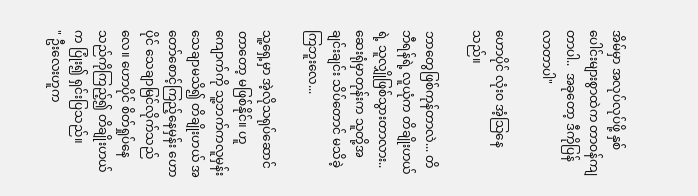အိမ်မှာ အလုပ်လုပ်ဖို့ နှစ်ပေါင်းများစွာထဲက တာဝန်ကျတာပါ..  အခုတော့ ဒီကိုပြန်လာတာပါ"

ဟောပိုင် လုံးဝ အံ့သြနေသည်။

ဘာတွေဖြစ်ကုန်တာလဲ... တိဘီရန်ရဲ့ လူယုံက တိချိုးဟယ်ရဲ့ သူလျှိုဖြစ်သွားတာလား.. ဆေးရုံမှာတုန်းက သူတို့အချင်းချင်း သိပ်တောင် မသိခဲ့ကြဘူးလေ...

သူ့ရှေ့မှာ အဲ့လိုသရုပ်ဆောင်တာတော့ မဖြစ်နိုင်။ ဟူကျောက်ကို သူ့ဘက်ကလူမှန်း သေချာမသိ၍ တိချိုးဟယ် အတော်စောင့်ကြည့်နေမှန်း ဟောပိုင် သေချာမြင်လိုက်သည်လေ။ ဟောပိုင် စိတ်ရှုပ်နေသည်ကိုကြည့်၍ တိချိုးဟယ်က ပြုံး၍ ရှင်းပြသည်။
" ဦးလေးဟူက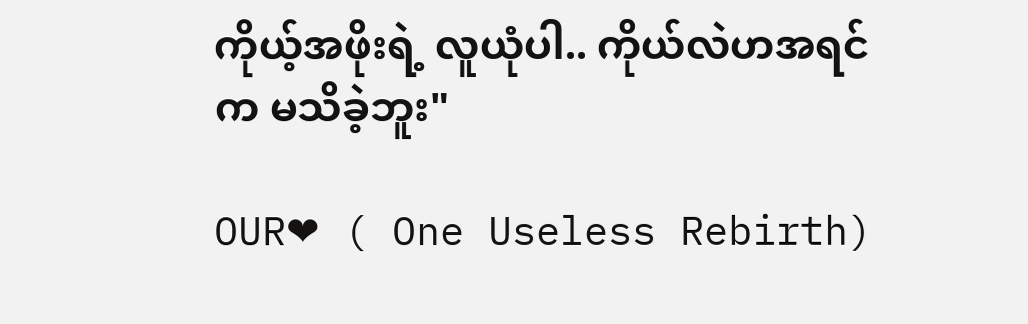ကိုယ့်အဖိုးရဲ့ လူယုံပါ.. ကိုယ်လဲဟအရင်က မသိခဲ့ဘူး"

OUR❤ ( One Useless Rebirth)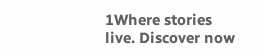1Where stories live. Discover now